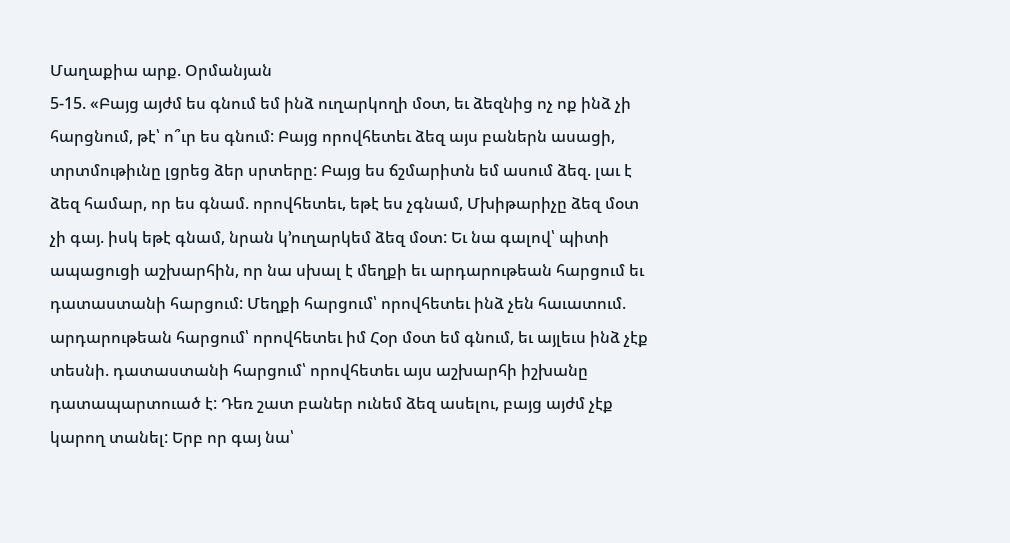Մաղաքիա արք. Օրմանյան
5-15. «Բայց այժմ ես գնում եմ ինձ ուղարկողի մօտ, եւ ձեզնից ոչ ոք ինձ չի հարցնում, թէ՝ ո՞ւր ես գնում: Բայց որովհետեւ ձեզ այս բաներն ասացի, տրտմութիւնը լցրեց ձեր սրտերը: Բայց ես ճշմարիտն եմ ասում ձեզ. լաւ է ձեզ համար, որ ես գնամ. որովհետեւ, եթէ ես չգնամ, Մխիթարիչը ձեզ մօտ չի գայ. իսկ եթէ գնամ, նրան կ՚ուղարկեմ ձեզ մօտ: Եւ նա գալով՝ պիտի ապացուցի աշխարհին, որ նա սխալ է մեղքի եւ արդարութեան հարցում եւ դատաստանի հարցում: Մեղքի հարցում՝ որովհետեւ ինձ չեն հաւատում. արդարութեան հարցում՝ որովհետեւ իմ Հօր մօտ եմ գնում, եւ այլեւս ինձ չէք տեսնի. դատաստանի հարցում՝ որովհետեւ այս աշխարհի իշխանը դատապարտուած է: Դեռ շատ բաներ ունեմ ձեզ ասելու, բայց այժմ չէք կարող տանել: Երբ որ գայ նա՝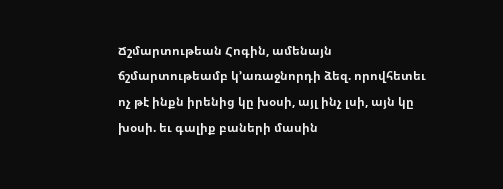Ճշմարտութեան Հոգին, ամենայն ճշմարտութեամբ կ՚առաջնորդի ձեզ. որովհետեւ ոչ թէ ինքն իրենից կը խօսի, այլ ինչ լսի, այն կը խօսի. եւ գալիք բաների մասին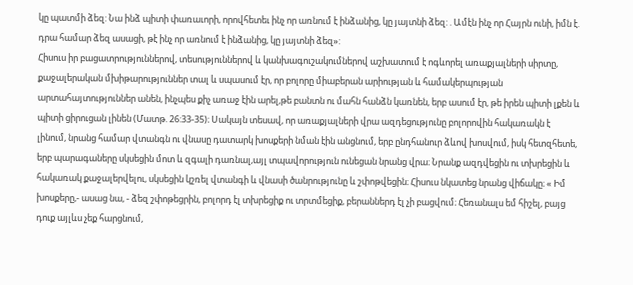կը պատմի ձեզ: Նա ինձ պիտի փառաւորի, որովհետեւ ինչ որ առնում է ինձանից, կը յայտնի ձեզ: . Ամէն ինչ որ Հայրն ունի, իմն է. դրա համար ձեզ ասացի, թէ ինչ որ առնում է ինձանից, կը յայտնի ձեզ»:
Հիսուս իր բացատրություններով, տեսություններով և կանխագուշակումներով աշխատում է ոգևորել առաքյալների սիրտը, քաջալերական մխիթարություններ տալ և սպասում էր, որ բոլորը միաբերան արիության և համակերպության արտահայտություններ անեն, ինչպես քիչ առաջ էին արել,թե բանտն ու մահն հանձն կառնեն, երբ ասում էր, թե իրեն պիտի լքեն և պիտի ցիրուցան լինեն (Մատթ. 26:33-35)։ Սակայն տեսավ, որ առաքյալների վրա ազդեցությունը բոլորովին հակառակն է լինում, նրանց համար վտանգն ու վնասը դատարկ խոսքերի նման էին անցնում, երբ ընդհանուր ձևով խոսվում, իսկ հետզհետե, երբ պարագաները սկսեցին մոտ և զգալի դառնալ,այլ տպավորություն ունեցան նրանց վրա։ Նրանք ազդվեցին ու տխրեցին և հակառակ քաջալերվելու, սկսեցին կշռել վտանգի և վնասի ծանրությունը և շփոթվեցին։ Հիսուս նկատեց նրանց վիճակը։ « Իմ խոսքերը,- ասաց նա, - ձեզ շփոթեցրին, բոլորդ էլ տխրեցիք ու տրտմեցիք, բերաններդ էլ չի բացվում։ Հեռանալս եմ հիշել, բայց դուք այլևս չեք հարցնում,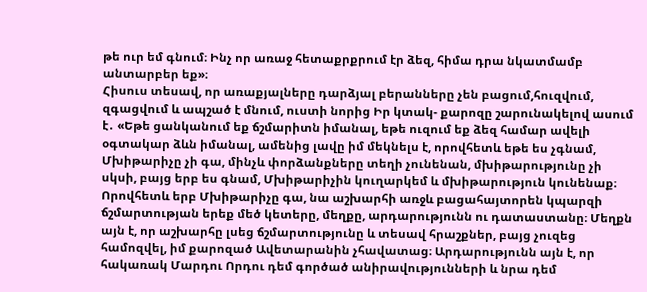թե ուր եմ գնում։ Ինչ որ առաջ հետաքրքրում էր ձեզ, հիմա դրա նկատմամբ անտարբեր եք»։
Հիսուս տեսավ, որ առաքյալները դարձյալ բերանները չեն բացում,հուզվում, զգացվում և ապշած է մնում, ուստի նորից Իր կտակ- քարոզը շարունակելով ասում է․ «Եթե ցանկանում եք ճշմարիտն իմանալ, եթե ուզում եք ձեզ համար ավելի օգտակար ձևն իմանալ, ամենից լավը իմ մեկնելս է, որովհետև եթե ես չգնամ, Մխիթարիչը չի գա, մինչև փորձանքները տեղի չունենան, մխիթարությունը չի սկսի, բայց երբ ես գնամ, Մխիթարիչին կուղարկեմ և մխիթարություն կունենաք։ Որովհետև երբ Մխիթարիչը գա, նա աշխարհի առջև բացահայտորեն կպարզի ճշմարտության երեք մեծ կետերը, մեղքը, արդարությունն ու դատաստանը։ Մեղքն այն է, որ աշխարհը լսեց ճշմարտությունը և տեսավ հրաշքներ, բայց չուզեց համոզվել, իմ քարոզած Ավետարանին չհավատաց։ Արդարությունն այն է, որ հակառակ Մարդու Որդու դեմ գործած անիրավությունների և նրա դեմ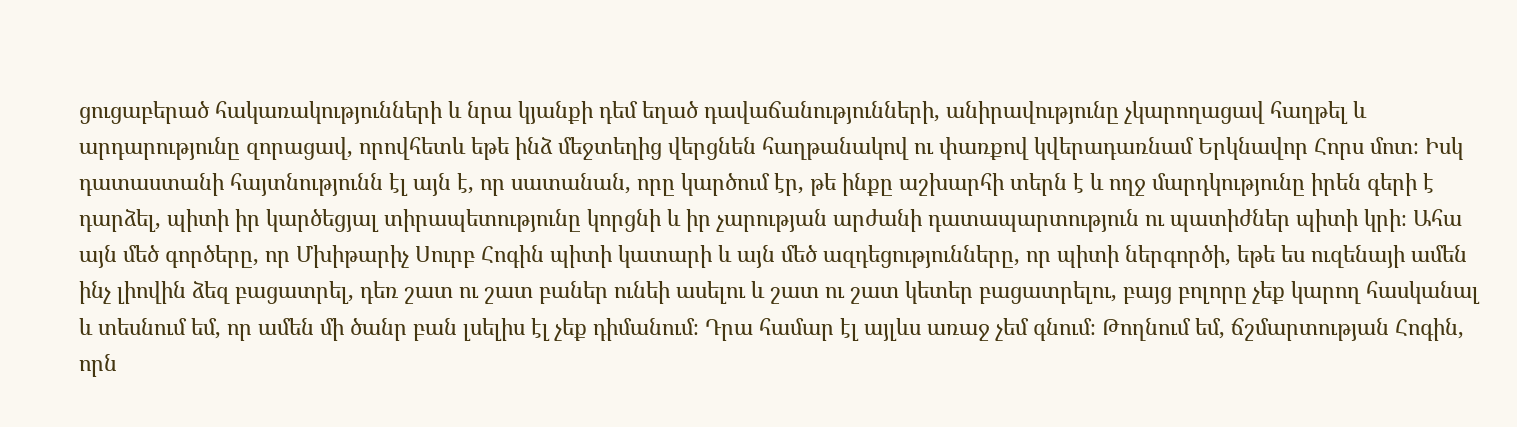ցուցաբերած հակառակությունների և նրա կյանքի դեմ եղած դավաճանությունների, անիրավությունը չկարողացավ հաղթել և արդարությունը զորացավ, որովհետև եթե ինձ մեջտեղից վերցնեն հաղթանակով ու փառքով կվերադառնամ Երկնավոր Հորս մոտ։ Իսկ դատաստանի հայտնությունն էլ այն է, որ սատանան, որը կարծում էր, թե ինքը աշխարհի տերն է և ողջ մարդկությունը իրեն գերի է դարձել, պիտի իր կարծեցյալ տիրապետությունը կորցնի և իր չարության արժանի դատապարտություն ու պատիժներ պիտի կրի։ Ահա այն մեծ գործերը, որ Մխիթարիչ Սուրբ Հոգին պիտի կատարի և այն մեծ ազդեցությունները, որ պիտի ներգործի, եթե ես ուզենայի ամեն ինչ լիովին ձեզ բացատրել, դեռ շատ ու շատ բաներ ունեի ասելու և շատ ու շատ կետեր բացատրելու, բայց բոլորը չեք կարող հասկանալ և տեսնում եմ, որ ամեն մի ծանր բան լսելիս էլ չեք դիմանում։ Դրա համար էլ այլևս առաջ չեմ գնում։ Թողնում եմ, ճշմարտության Հոգին, որն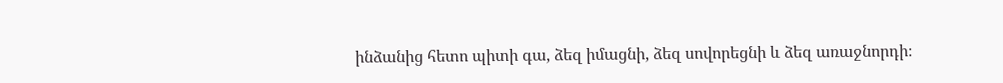ինձանից հետո պիտի գա, ձեզ իմացնի, ձեզ սովորեցնի և ձեզ առաջնորդի։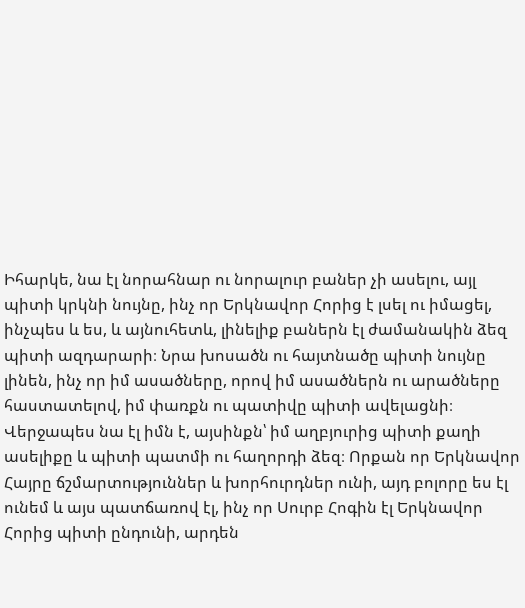Իհարկե, նա էլ նորահնար ու նորալուր բաներ չի ասելու, այլ պիտի կրկնի նույնը, ինչ որ Երկնավոր Հորից է լսել ու իմացել, ինչպես և ես, և այնուհետև, լինելիք բաներն էլ ժամանակին ձեզ պիտի ազդարարի։ Նրա խոսածն ու հայտնածը պիտի նույնը լինեն, ինչ որ իմ ասածները, որով իմ ասածներն ու արածները հաստատելով, իմ փառքն ու պատիվը պիտի ավելացնի։ Վերջապես նա էլ իմն է, այսինքն՝ իմ աղբյուրից պիտի քաղի ասելիքը և պիտի պատմի ու հաղորդի ձեզ։ Որքան որ Երկնավոր Հայրը ճշմարտություններ և խորհուրդներ ունի, այդ բոլորը ես էլ ունեմ և այս պատճառով էլ, ինչ որ Սուրբ Հոգին էլ Երկնավոր Հորից պիտի ընդունի, արդեն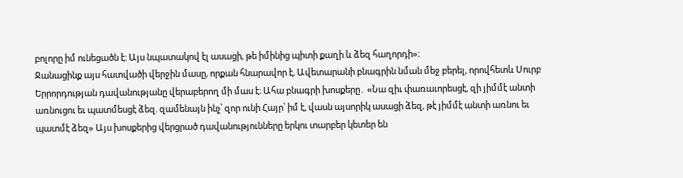բոլորը իմ ունեցածն է։ Այս նպատակով էլ ասացի, թե իմինից պիտի քաղի և ձեզ հաղորդի»։
Ջանացինք այս հատվածի վերջին մասը, որքան հնարավոր է, Ավետարանի բնագրին նման մեջ բերել, որովհետև Սուրբ Երրորդության դավանությանը վերաբերող մի մաս է։ Ահա բնագրի խոսքերը․ «Նա զիւ փառաւորեսցէ, զի յիմմէ անտի առնուցու եւ պատմեսցէ ձեզ. զամենայն ինչ՝ զոր ունի Հայր՝ իմ է, վասն այսորիկ ասացի ձեզ, թէ յիմմէ անտի առնու եւ պատմէ ձեզ» Այս խոսքերից վերցրած դավանությունները երկու տարբեր կետեր են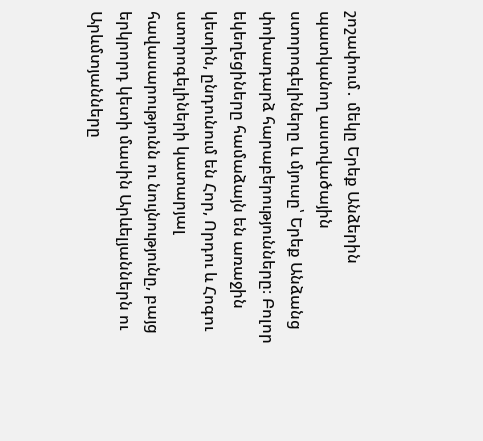շոշափում․ մեկը Երեք Անձերին պատկանող աստվածային ստորոգելիները և մյուսը՝ Երեք Անձանց փոխադարձ հարաբերությունները։ Բոլոր եկեղեցիները համաձայն են առաջին կետին, ընդունում են Հոր, Որդու և Հոգու ստորոգելիների կատարյալ հավասարությունն ու նույնությունը, բայց երկրորդ կետի մասին Արևելյաններն ու Արևմտյանները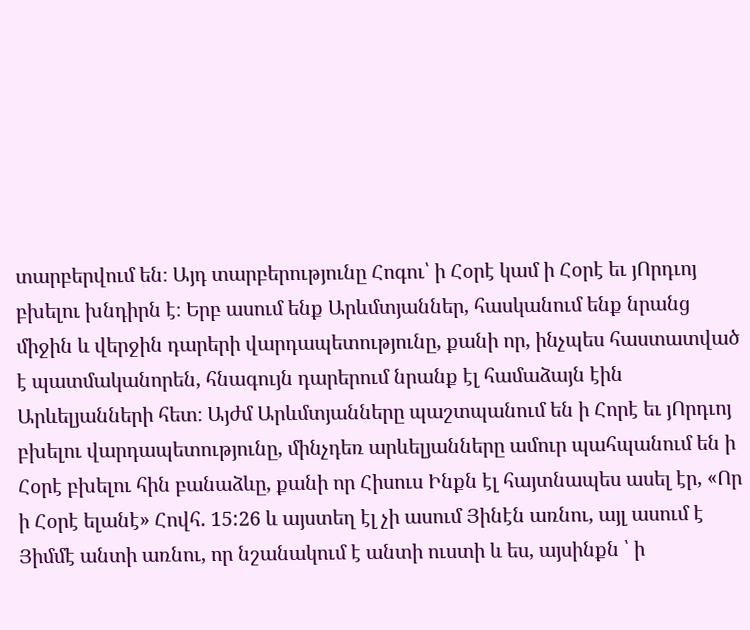տարբերվում են։ Այդ տարբերությունը Հոգու՝ ի Հօրէ կամ ի Հօրէ եւ յՈրդւոյ բխելու խնդիրն է։ Երբ ասում ենք Արևմտյաններ, հասկանում ենք նրանց միջին և վերջին դարերի վարդապետությունը, քանի որ, ինչպես հաստատված է պատմականորեն, հնագույն դարերում նրանք էլ համաձայն էին Արևելյանների հետ։ Այժմ Արևմտյանները պաշտպանում են ի Հորէ եւ յՈրդւոյ բխելու վարդապետությունը, մինչդեռ արևելյանները ամուր պահպանում են ի Հօրէ բխելու հին բանաձևը, քանի որ Հիսուս Ինքն էլ հայտնապես ասել էր, «Որ ի Հօրէ ելանէ» Հովհ. 15:26 և այստեղ էլ չի ասում Յինէն առնու, այլ ասում է Յիմմէ անտի առնու, որ նշանակում է անտի ուստի և ես, այսինքն ՝ ի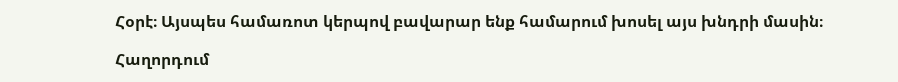Հօրէ։ Այսպես համառոտ կերպով բավարար ենք համարում խոսել այս խնդրի մասին։

Հաղորդում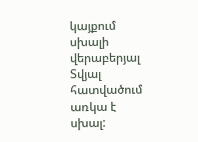կայքում սխալի վերաբերյալ
Տվյալ հատվածում առկա է սխալ: